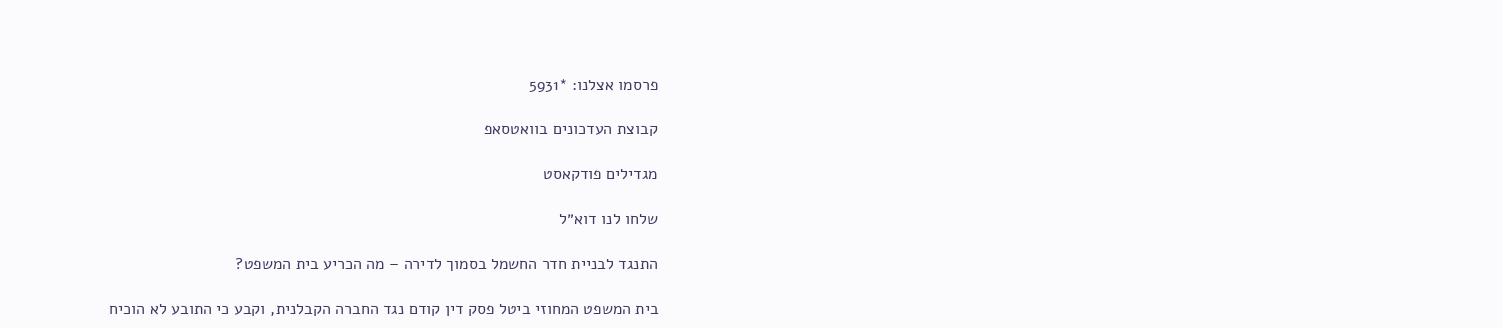פרסמו אצלנו: *5931

קבוצת העדכונים בוואטסאפ

מגדילים פודקאסט

שלחו לנו דוא״ל

התנגד לבניית חדר החשמל בסמוך לדירה – מה הכריע בית המשפט?

בית המשפט המחוזי ביטל פסק דין קודם נגד החברה הקבלנית, וקבע כי התובע לא הוכיח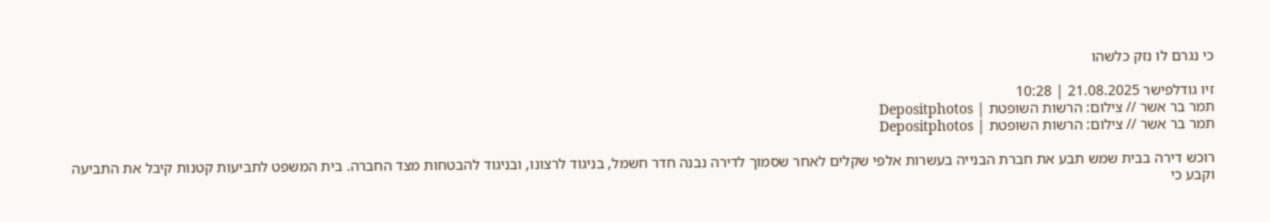כי נגרם לו נזק כלשהו

זיו גודלפישר 21.08.2025 | 10:28
תמר בר אשר // צילום: הרשות השופטת | Depositphotos
תמר בר אשר // צילום: הרשות השופטת | Depositphotos

רוכש דירה בבית שמש תבע את חברת הבנייה בעשרות אלפי שקלים לאחר שסמוך לדירה נבנה חדר חשמל, בניגוד לרצונו, ובניגוד להבטחות מצד החברה. בית המשפט לתביעות קטנות קיבל את התביעה וקבע כי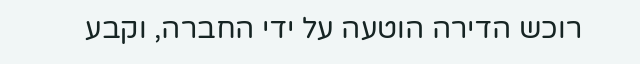רוכש הדירה הוטעה על ידי החברה, וקבע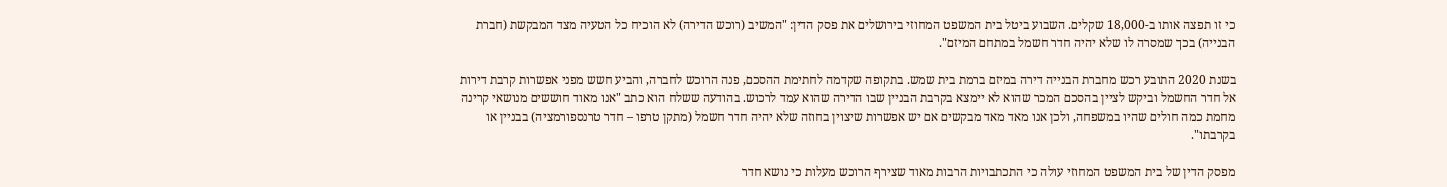כי זו תפצה אותו ב-18,000 שקלים. השבוע ביטל בית המשפט המחוזי בירושלים את פסק הדין: "המשיב (רוכש הדירה) לא הוכיח כל הטעיה מצד המבקשת (חברת הבנייה) בכך שמסרה לו שלא יהיה חדר חשמל במתחם המיזם".

בשנת 2020 התובע רכש מחברת הבנייה דירה במיזם ברמת בית שמש. בתקופה שקדמה לחתימת ההסכם, פנה הרוכש לחברה, והביע חשש מפני אפשרות קרבת דירות אל חדר החשמל וביקש לציין בהסכם המכר שהוא לא יימצא בקרבת הבניין שבו הדירה שהוא עמד לרכוש. בהודעה ששלח הוא כתב "אנו מאוד חוששים מנושאי קרינה מחמת כמה חולים שהיו במשפחה, ולכן אנו מאד מאד מבקשים אם יש אפשרות שיצוין בחוזה שלא יהיה חדר חשמל (מתקן טרפו – חדר טרנספורמציה) בבניין או בקרבתו".

מפסק הדין של בית המשפט המחוזי עולה כי התכתבויות הרבות מאוד שצירף הרוכש מעלות כי נושא חדר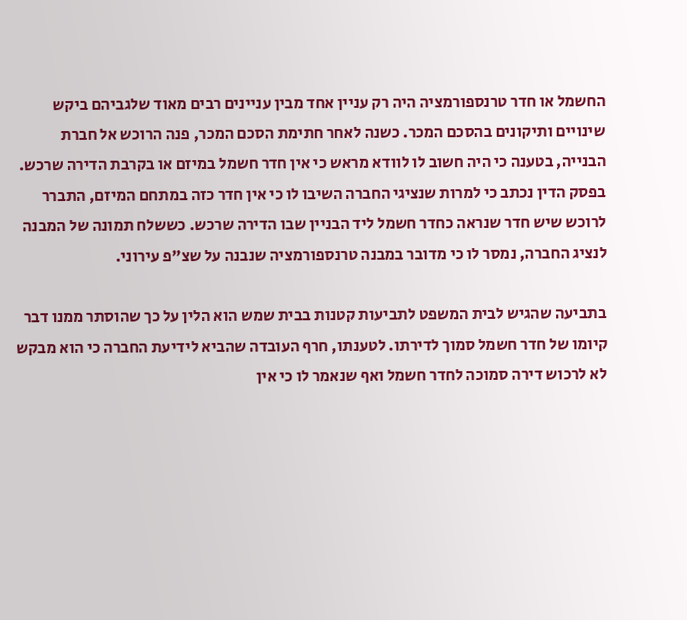החשמל או חדר טרנספורמציה היה רק עניין אחד מבין עניינים רבים מאוד שלגביהם ביקש שינויים ותיקונים בהסכם המכר. כשנה לאחר חתימת הסכם המכר, פנה הרוכש אל חברת הבנייה, בטענה כי היה חשוב לו לוודא מראש כי אין חדר חשמל במיזם או בקרבת הדירה שרכש. בפסק הדין נכתב כי למרות שנציגי החברה השיבו לו כי אין חדר כזה במתחם המיזם, התברר לרוכש שיש חדר שנראה כחדר חשמל ליד הבניין שבו הדירה שרכש. כששלח תמונה של המבנה לנציג החברה, נמסר לו כי מדובר במבנה טרנספורמציה שנבנה על שצ"פ עירוני.

בתביעה שהגיש לבית המשפט לתביעות קטנות בבית שמש הוא הלין על כך שהוסתר ממנו דבר קיומו של חדר חשמל סמוך לדירתו. לטענתו, חרף העובדה שהביא לידיעת החברה כי הוא מבקש לא לרכוש דירה סמוכה לחדר חשמל ואף שנאמר לו כי אין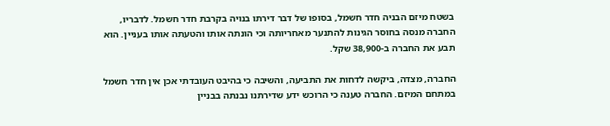בשטח מיזם הבניה חדר חשמל, בסופו של דבר דירתו בנויה בקרבת חדר חשמל. לדבריו, החברה מנסה בחוסר הגינות להתנער מאחריותה וכי הונתה אותו והטעתה אותו בעניין. הוא תבע את החברה ב-38,900 שקל.

החברה, מצדה, ביקשה לדחות את התביעה, והשיבה כי בהיבט העובדתי אכן אין חדר חשמל במתחם המיזם. החברה טענה כי הרוכש ידע שדירתנו נבנתה בבניין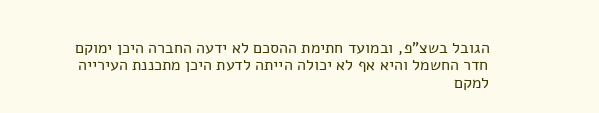הגובל בשצ"פ, ובמועד חתימת ההסכם לא ידעה החברה היכן ימוקם חדר החשמל והיא אף לא יכולה הייתה לדעת היכן מתכננת העירייה למקם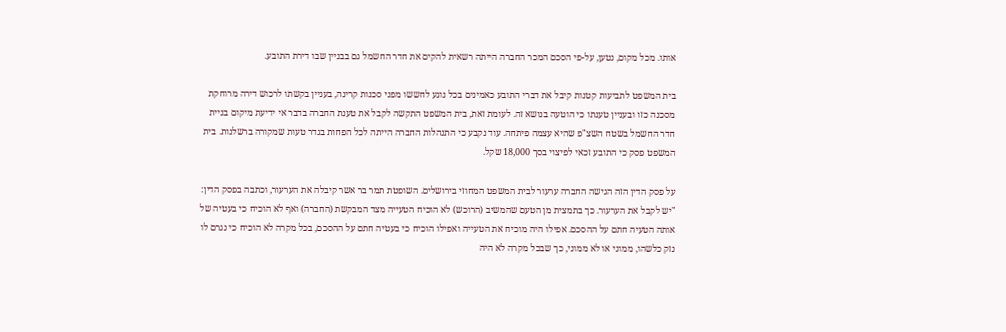אותו. מכל מקום, נטען, על-פי הסכם המכר החברה הייתה רשאית להקים את חדר החשמל גם בבניין שבו דירת התובע.

בית המשפט לתביעות קטנות קיבל את דברי התובע כאמינים בכל נוגע לחששו מפני סכנות קרינה, בעניין בקשתו לרכוש דירה מרוחקת מסכנה כזו ובעניין טענתו כי הוטעה בנושא זה. לעומת זאת, בית המשפט התקשה לקבל את טענת החברה בדבר אי ידיעת מיקום בניית חדר החשמל בשטח השצ"פ שהיא עצמה פיתחה. עוד נקבע כי התנהלות החברה הייתה לכל הפחות בגדר טעות שמקורה ברשלנות. בית המשפט פסק כי התובע זכאי לפיצוי בסך 18,000 שקל.

על פסק הדין הזה הגישה החברה ערעור לבית המשפט המחוזי בירושלים. השופטת תמר בר אשר קיבלה את הערעור, וכתבה בפסק הדין: "יש לקבל את הערעור. כך בתמצית מן הטעם שהמשיב (הרוכש) לא הוכיח הטעייה מצד המבקשת (החברה) ואף לא הוכיח כי בעטיה של אותה הטעיה חתם על ההסכם. אפילו היה מוכיח את הטעייה ואפילו הוכיח כי בעטיה חתם על ההסכם, בכל מקרה לא הוכיח כי נגרם לו נזק כלשהו, ממוני או לא ממוני, כך שבכל מקרה לא היה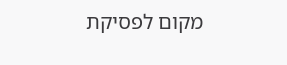מקום לפסיקת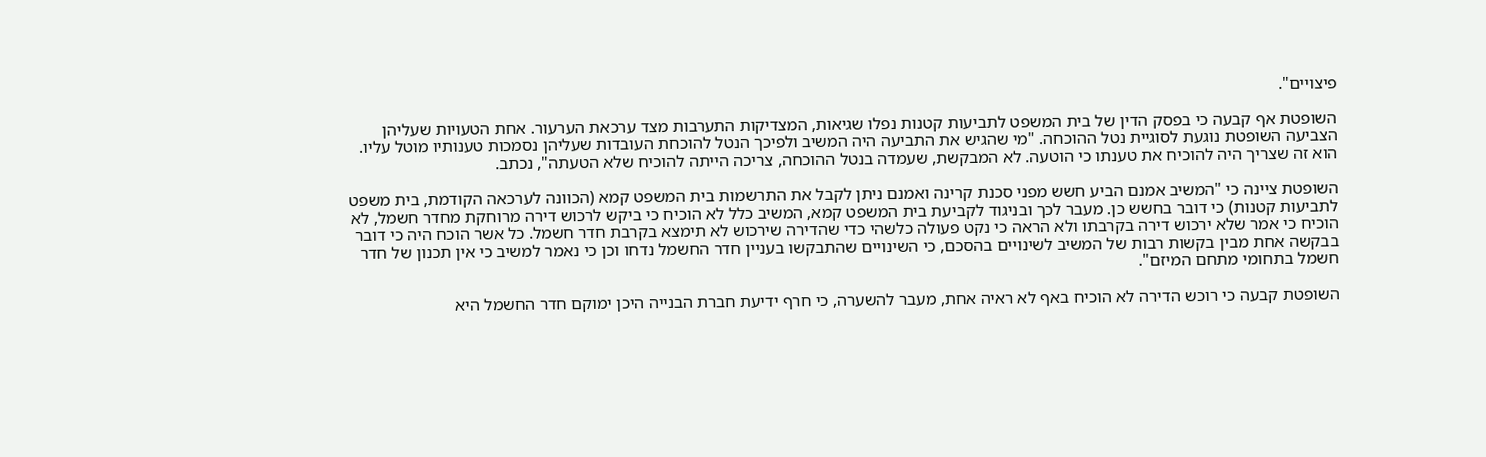פיצויים".

השופטת אף קבעה כי בפסק הדין של בית המשפט לתביעות קטנות נפלו שגיאות, המצדיקות התערבות מצד ערכאת הערעור. אחת הטעויות שעליהן הצביעה השופטת נוגעת לסוגיית נטל ההוכחה. "מי שהגיש את התביעה היה המשיב ולפיכך הנטל להוכחת העובדות שעליהן נסמכות טענותיו מוטל עליו. הוא זה שצריך היה להוכיח את טענתו כי הוטעה. לא המבקשת, שעמדה בנטל ההוכחה, צריכה הייתה להוכיח שלא הטעתה", נכתב.

השופטת ציינה כי "המשיב אמנם הביע חשש מפני סכנת קרינה ואמנם ניתן לקבל את התרשמות בית המשפט קמא (הכוונה לערכאה הקודמת, בית משפט לתביעות קטנות) כי דובר בחשש כן. מעבר לכך ובניגוד לקביעת בית המשפט קמא, המשיב כלל לא הוכיח כי ביקש לרכוש דירה מרוחקת מחדר חשמל, לא הוכיח כי אמר שלא ירכוש דירה בקרבתו ולא הראה כי נקט פעולה כלשהי כדי שהדירה שירכוש לא תימצא בקרבת חדר חשמל. כל אשר הוכח היה כי דובר בבקשה אחת מבין בקשות רבות של המשיב לשינויים בהסכם, כי השינויים שהתבקשו בעניין חדר החשמל נדחו וכן כי נאמר למשיב כי אין תכנון של חדר חשמל בתחומי מתחם המיזם".

השופטת קבעה כי רוכש הדירה לא הוכיח באף לא ראיה אחת, מעבר להשערה, כי חרף ידיעת חברת הבנייה היכן ימוקם חדר החשמל היא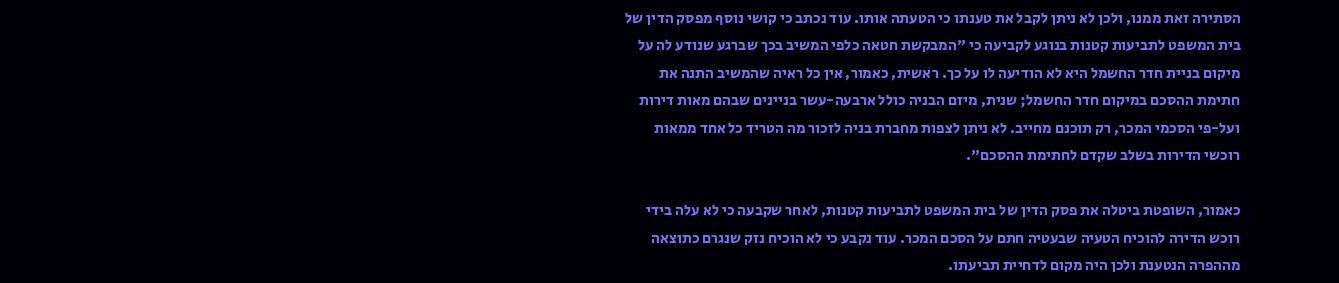הסתירה זאת ממנו, ולכן לא ניתן לקבל את טענתו כי הטעתה אותו. עוד נכתב כי קושי נוסף מפסק הדין של בית המשפט לתביעות קטנות בנוגע לקביעה כי "המבקשת חטאה כלפי המשיב בכך שברגע שנודע לה על מיקום בניית חדר החשמל היא לא הודיעה לו על כך. ראשית, כאמור, אין כל ראיה שהמשיב התנה את חתימת ההסכם במיקום חדר החשמל; שנית, מיזם הבניה כולל ארבעה-עשר בניינים שבהם מאות דירות ועל-פי הסכמי המכר, רק תוכנם מחייב. לא ניתן לצפות מחברת בניה לזכור מה הטריד כל אחד ממאות רוכשי הדירות בשלב שקדם לחתימת ההסכם".

כאמור, השופטת ביטלה את פסק הדין של בית המשפט לתביעות קטנות, לאחר שקבעה כי לא עלה בידי רוכש הדירה להוכיח הטעיה שבעטיה חתם על הסכם המכר. עוד נקבע כי לא הוכיח נזק שנגרם כתוצאה מההפרה הנטענת ולכן היה מקום לדחיית תביעתו.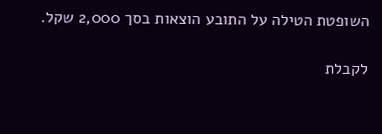השופטת הטילה על התובע הוצאות בסך 2,000 שקל.

לקבלת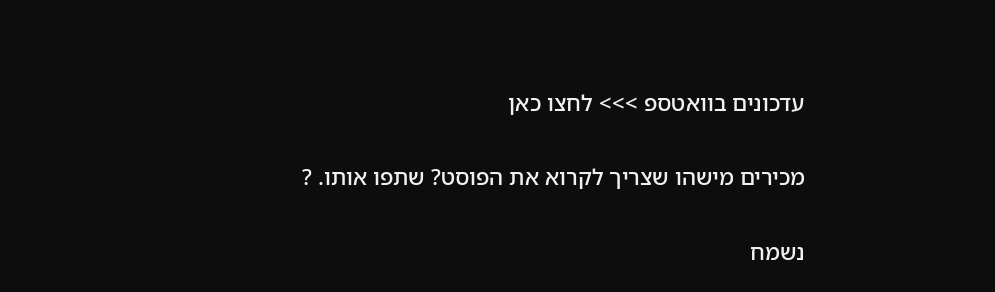עדכונים בוואטספ >>> לחצו כאן

מכירים מישהו שצריך לקרוא את הפוסט? שתפו אותו. ?

נשמח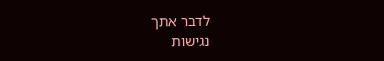לדבר אתך
נגישות